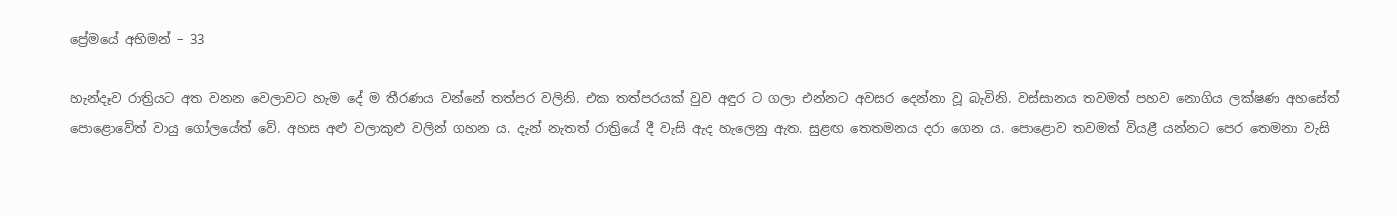ප්‍රේමයේ අභිමන් – 33

හැන්දෑව රාත්‍රියට අත වනන වෙලාවට හැම දේ ම තීරණය වන්නේ තත්පර වලිනි. එක තත්පරයක් වුව අඳුර ට ගලා එන්නට අවසර දෙන්නා වූ බැවිනි. වස්සානය තවමත් පහව නොගිය ලක්ෂණ අහසේත් පොළොවේත් වායු ගෝලයේත් වේ. අහස අළු වලාකුළු වලින් ගහන ය. දැන් නැතත් රාත්‍රියේ දී වැසි ඇද හැලෙනු ඇත. සුළඟ තෙතමනය දරා ගෙන ය. පොළොව තවමත් වියළී යන්නට පෙර තෙමනා වැසි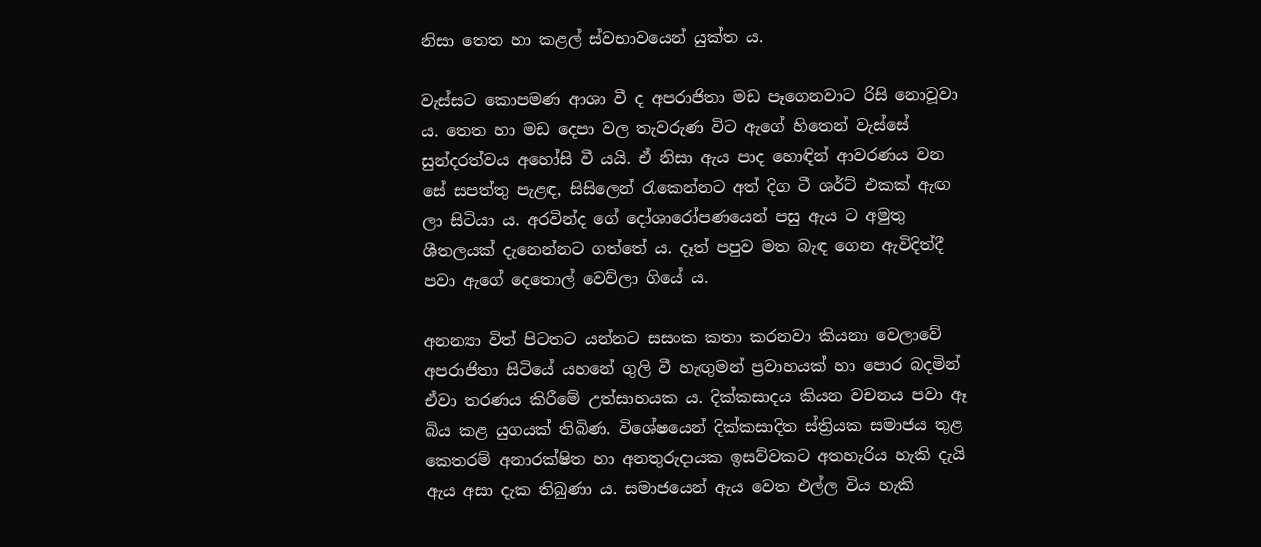නිසා තෙත හා කළල් ස්වභාවයෙන් යුක්ත ය.

වැස්සට කොපමණ ආශා වී ද අපරාජිතා මඩ පෑගෙනවාට රිසි නොවූවා ය. තෙත හා මඩ දෙපා වල තැවරුණ විට ඇගේ හිතෙන් වැස්සේ සුන්දරත්වය අහෝසි වී යයි. ඒ නිසා ඇය පාද හොඳින් ආවරණය වන සේ සපත්තු පැළඳ, සිසිලෙන් රැකෙන්නට අත් දිග ටී ශර්ට් එකක් ඇඟ ලා සිටියා ය. අරවින්ද ගේ දෝශාරෝපණයෙන් පසු ඇය ට අමුතු ශීතලයක් දැනෙන්නට ගත්තේ ය. දෑත් පපුව මත බැඳ ගෙන ඇවිදිත්දී පවා ඇගේ දෙතොල් වෙව්ලා ගියේ ය.

අනන්‍යා විත් පිටතට යන්නට සසංක කතා කරනවා කියනා වෙලාවේ අපරාජිතා සිටියේ යහනේ ගුලි වී හැඟුමන් ප්‍රවාහයක් හා පොර බදමින් ඒවා තරණය කිරීමේ උත්සාහයක ය. දික්කසාදය කියන වචනය පවා ඈ බිය කළ යුගයක් තිබිණ. විශේෂයෙන් දික්කසාදිත ස්ත්‍රියක සමාජය තුළ කෙතරම් අනාරක්ෂිත හා අනතුරුදායක ඉසව්වකට අතහැරිය හැකි දැයි ඇය අසා දැක තිබුණා ය. සමාජයෙන් ඇය වෙත එල්ල විය හැකි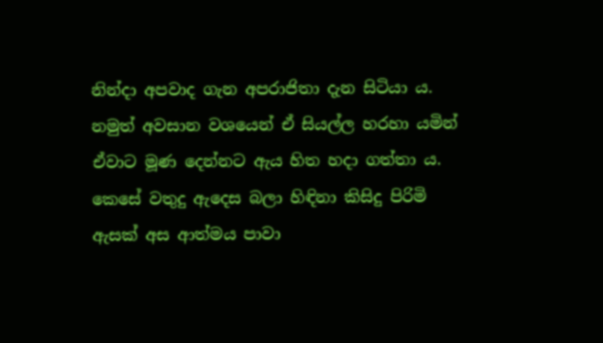නින්දා අපවාද ගැන අපරාජිතා දැන සිටියා ය. නමුත් අවසාන වශයෙන් ඒ සියල්ල හරහා යමින් ඒවාට මූණ දෙන්නට ඇය හිත හදා ගත්තා ය. කෙසේ වතුදු ඇදෙස බලා හිඳිනා කිසිදු පිරිමි ඇසක් අස ආත්මය පාවා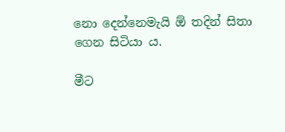නො දෙන්නෙමැයි ඕ තදින් සිතා ගෙන සිටියා ය.

මීට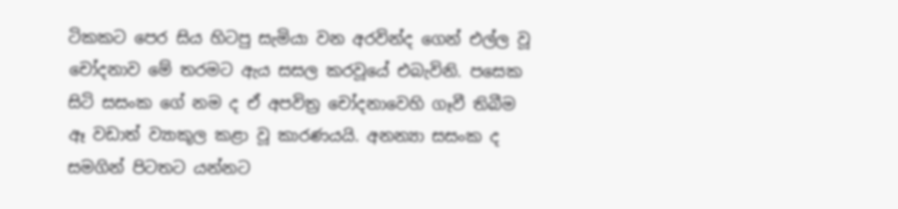ටිකකට පෙර සිය හිටපු සැමියා වන අරවින්ද ගෙන් එල්ල වූ චෝදනාව මේ තරමට ඇය සසල කරවූයේ එබැවිනි. පසෙක සිටි සසංක ගේ නම ද ඒ අපවිත්‍ර චෝදනාවෙහි ගෑවී තිබීම ඈ වඩාත් ව්‍යාකූල කළා වූ කාරණයයි. අනන්‍යා සසංක ද සමගින් පිටතට යන්නට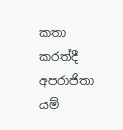කතා කරත්දී අපරාජිතා යම්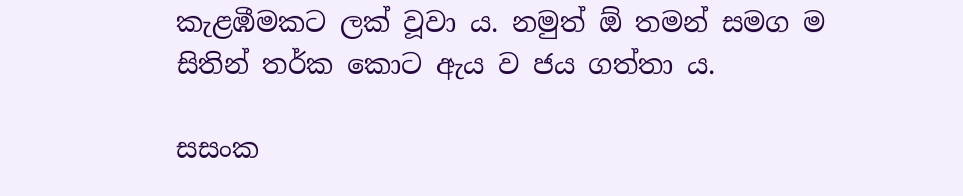කැළඹීමකට ලක් වූවා ය. නමුත් ඕ තමන් සමග ම සිතින් තර්ක කොට ඇය ව ජය ගත්තා ය.

සසංක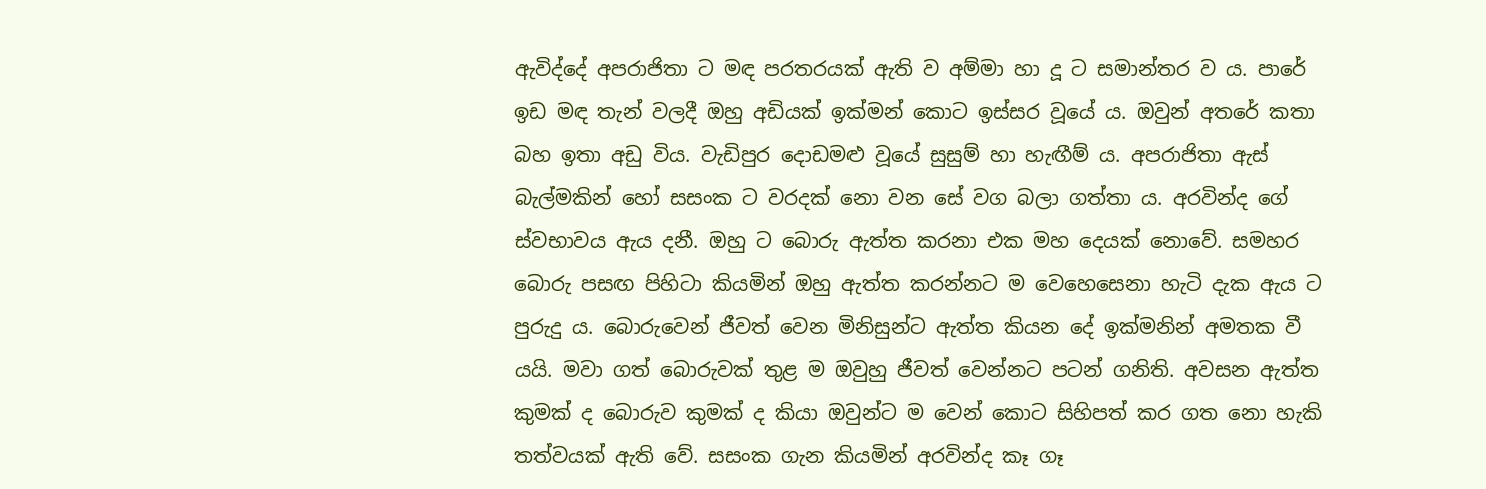ඇවිද්දේ අපරාජිතා ට මඳ පරතරයක් ඇති ව අම්මා හා දූ ට සමාන්තර ව ය. පාරේ ඉඩ මඳ තැන් වලදී ඔහු අඩියක් ඉක්මන් කොට ඉස්සර වූයේ ය. ඔවුන් අතරේ කතා බහ ඉතා අඩු විය. වැඩිපුර දොඩමළු වූයේ සුසුම් හා හැඟීම් ය. අපරාජිතා ඇස් බැල්මකින් හෝ සසංක ට වරදක් නො වන සේ වග බලා ගත්තා ය. අරවින්ද ගේ ස්වභාවය ඇය දනී. ඔහු ට බොරු ඇත්ත කරනා එක මහ දෙයක් නොවේ. සමහර බොරු පසඟ පිහිටා කියමින් ඔහු ඇත්ත කරන්නට ම වෙහෙසෙනා හැටි දැක ඇය ට පුරුදු ය. බොරුවෙන් ජීවත් වෙන මිනිසුන්ට ඇත්ත කියන දේ ඉක්මනින් අමතක වී යයි. මවා ගත් බොරුවක් තුළ ම ඔවුහු ජීවත් වෙන්නට පටන් ගනිති. අවසන ඇත්ත කුමක් ද බොරුව කුමක් ද කියා ඔවුන්ට ම වෙන් කොට සිහිපත් කර ගත නො හැකි තත්වයක් ඇති වේ. සසංක ගැන කියමින් අරවින්ද කෑ ගෑ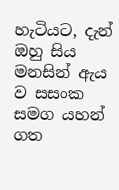හැටියට, දැන් ඔහු සිය මනසින් ඇය ව සසංක සමග යහන් ගත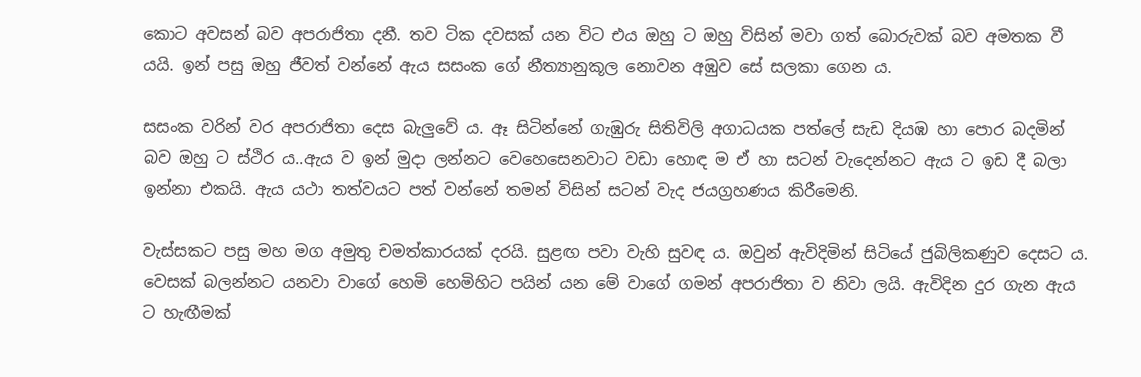කොට අවසන් බව අපරාජිතා දනී. තව ටික දවසක් යන විට එය ඔහු ට ඔහු විසින් මවා ගත් බොරුවක් බව අමතක වී යයි. ඉන් පසු ඔහු ජීවත් වන්නේ ඇය සසංක ගේ නීත්‍යානුකූල නොවන අඹුව සේ සලකා ගෙන ය.

සසංක වරින් වර අපරාජිතා දෙස බැලුවේ ය. ඈ සිටින්නේ ගැඹුරු සිතිවිලි අගාධයක පත්ලේ සැඩ දියඹ හා පොර බදමින් බව ඔහු ට ස්ථිර ය..ඇය ව ඉන් මුදා ලන්නට වෙහෙසෙනවාට වඩා හොඳ ම ඒ හා සටන් වැදෙන්නට ඇය ට ඉඩ දී බලා ඉන්නා එකයි. ඇය යථා තත්වයට පත් වන්නේ තමන් විසින් සටන් වැද ජයග්‍රහණය කිරීමෙනි.

වැස්සකට පසු මහ මග අමුතු චමත්කාරයක් දරයි. සුළඟ පවා වැහි සුවඳ ය. ඔවුන් ඇවිදිමින් සිටියේ ජුබිලිකණුව දෙසට ය. වෙසක් බලන්නට යනවා වාගේ හෙමි හෙමිහිට පයින් යන මේ වාගේ ගමන් අපරාජිතා ව නිවා ලයි. ඇවිදින දුර ගැන ඇය ට හැඟීමක්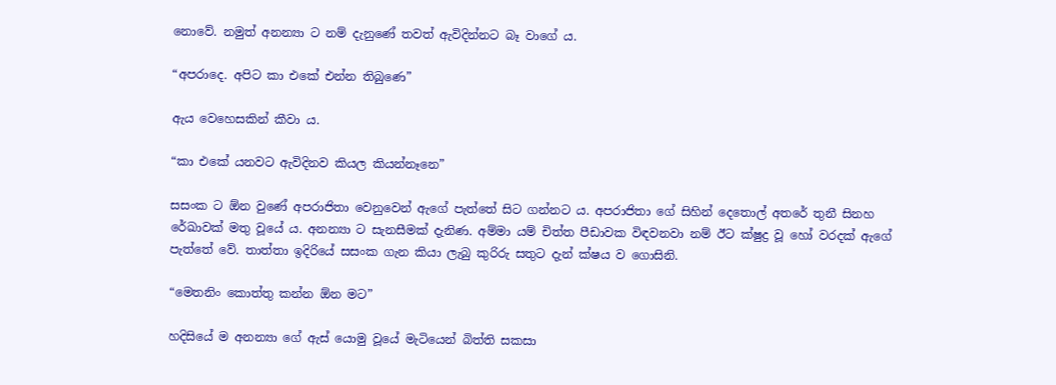නොවේ. නමුත් අනන්‍යා ට නම් දැනුණේ තවත් ඇවිදින්නට බෑ වාගේ ය.

“අපරාදෙ. අපිට කා එකේ එන්න තිබුණෙ”

ඇය වෙහෙසකින් කීවා ය.

“කා එකේ යනවට ඇවිදිනව කියල කියන්නෑනෙ”

සසංක ට ඕන වුණේ අපරාජිතා වෙනුවෙන් ඇගේ පැත්තේ සිට ගන්නට ය. අපරාජිතා ගේ සිහින් දෙතොල් අතරේ තුනී සිනහ රේඛාවක් මතු වූයේ ය. අනන්‍යා ට සැනසීමක් දැනිණ. අම්මා යම් චිත්ත පීඩාවක විඳවනවා නම් ඊට ක්ෂුද්‍ර වූ හෝ වරදක් ඇගේ පැත්තේ වේ. තාත්තා ඉදිරියේ සසංක ගැන කියා ලැබු කුරිරු සතුට දැන් ක්ෂය ව ගොසිනි.

“මෙතනිං කොත්තු කන්න ඕන මට”

හදිසියේ ම අනන්‍යා ගේ ඇස් යොමු වූයේ මැටියෙන් බිත්ති සකසා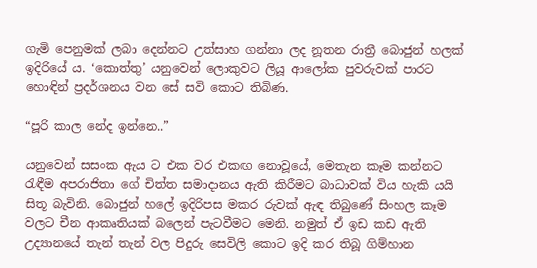ගැමි පෙනුමක් ලබා දෙන්නට උත්සාහ ගන්නා ලද නූතන රාත්‍රී බොජුන් හලක් ඉදිරියේ ය. ‘කොත්තු’ යනුවෙන් ලොකුවට ලියූ ආලෝක පුවරුවක් පාරට හොඳින් ප්‍රදර්ශනය වන සේ සවි කොට තිබිණ.

“පූරි කාල නේද ඉන්නෙ..”

යනුවෙන් සසංක ඇය ට එක වර එකඟ නොවූයේ, මෙතැන කෑම කන්නට රැඳීම අපරාජිතා ගේ චිත්ත සමාදානය ඇති කිරීමට බාධාවක් විය හැකි යයි සිතූ බැවිනි. බොජුන් හලේ ඉදිරිපස මකර රුවක් ඇඳ තිබුණේ සිංහල කෑම වලට චීන ආකෘතියක් බලෙන් පැටවීමට මෙනි. නමුත් ඒ ඉඩ කඩ ඇති උද්‍යානයේ තැන් තැන් වල පිදුරු සෙවිලි කොට ඉදි කර තිබූ ගිම්හාන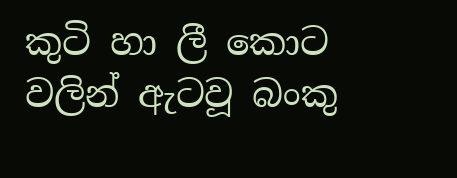කුටි හා ලී කොට වලින් ඇටවූ බංකු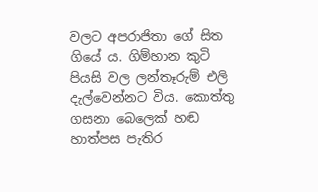වලට අපරාජිතා ගේ සිත ගියේ ය. ගිම්හාන කුටි පියසි වල ලන්තෑරුම් එලි දැල්වෙන්නට විය. කොත්තු ගසනා බෙලෙක් හඬ හාත්පස පැතිර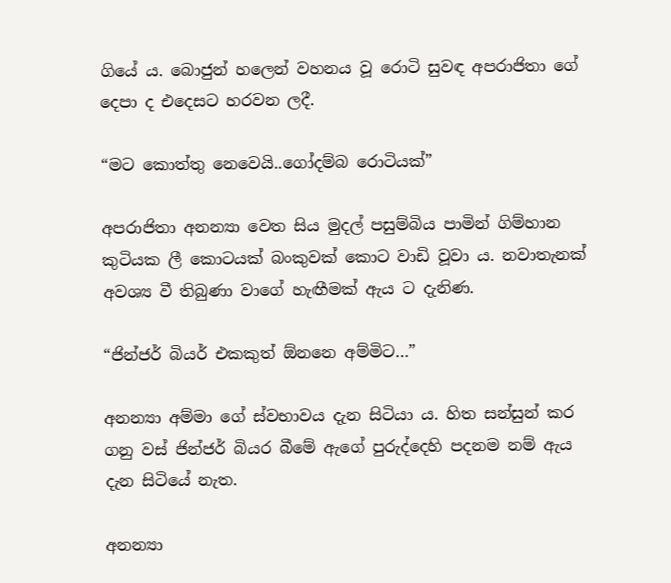ගියේ ය. බොජුන් හලෙන් වහනය වූ රොටි සුවඳ අපරාජිතා ගේ දෙපා ද එදෙසට හරවන ලදී.

“මට කොත්තු නෙවෙයි..ගෝදම්බ රොටියක්”

අපරාජිතා අනන්‍යා වෙත සිය මුදල් පසුම්බිය පාමින් ගිම්හාන කුටියක ලී කොටයක් බංකුවක් කොට වාඩි වූවා ය. නවාතැනක් අවශ්‍ය වී තිබුණා වාගේ හැඟීමක් ඇය ට දැනිණ.

“ජින්ජර් බියර් එකකුත් ඕනනෙ අම්මිට…”

අනන්‍යා අම්මා ගේ ස්වභාවය දැන සිටියා ය. හිත සන්සුන් කර ගනු වස් ජින්ජර් බියර බීමේ ඇගේ පුරුද්දෙහි පදනම නම් ඇය දැන සිටියේ නැත.

අනන්‍යා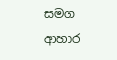සමග ආහාර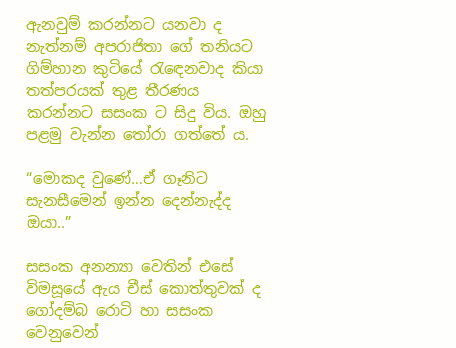ඇනවුම් කරන්නට යනවා ද නැත්නම් අපරාජිතා ගේ තනියට ගිම්හාන කුටියේ රැඳෙනවාද කියා තත්පරයක් තුළ තීරණය කරන්නට සසංක ට සිදු විය. ඔහු පළමු වැන්න තෝරා ගත්තේ ය.

“මොකද වුණේ…ඒ ගෑනිට සැනසීමෙන් ඉන්න දෙන්නැද්ද ඔයා..”

සසංක අනන්‍යා වෙතින් එසේ විමසූයේ ඇය චීස් කොත්තුවක් ද ගෝදම්බ රොටි හා සසංක වෙනුවෙන්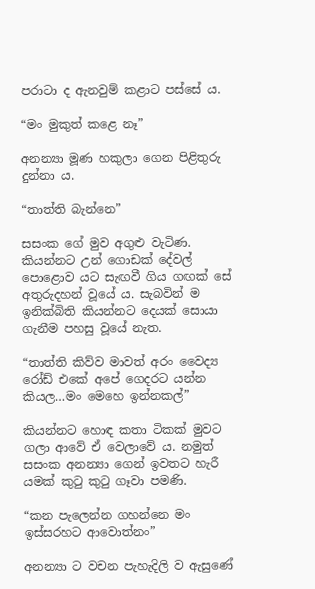පරාටා ද ඇනවුම් කළාට පස්සේ ය.

“මං මුකුත් කළෙ නෑ”

අනන්‍යා මූණ හකුලා ගෙන පිළිතුරු දුන්නා ය.

“තාත්ති බැන්නෙ”

සසංක ගේ මුව අගුළු වැටිණ. කියන්නට උන් ගොඩක් දේවල් පොළොව යට සැඟවී ගිය ගඟක් සේ අතුරුදහන් වූයේ ය. සැබවින් ම ඉනික්බිති කියන්නට දෙයක් සොයා ගැනීම පහසු වූයේ නැත.

“තාත්ති කිව්ව මාවත් අරං වෛද්‍ය රෝඩ් එකේ අපේ ගෙදරට යන්න කියල…මං මෙහෙ ඉන්නකල්”

කියන්නට හොඳ කතා ටිකක් මුවට ගලා ආවේ ඒ වෙලාවේ ය. නමුත් සසංක අනන්‍යා ගෙන් ඉවතට හැරී යමක් කුටු කුටු ගෑවා පමණි.

“කන පැලෙන්න ගහන්නෙ මං ඉස්සරහට ආවොත්නං”

අනන්‍යා ට වචන පැහැදිලි ව ඇසුණේ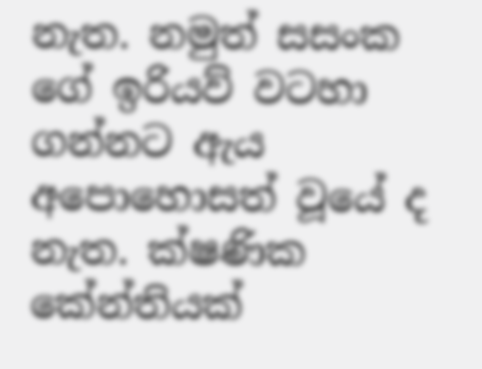නැත. නමුත් සසංක ගේ ඉරියව් වටහා ගන්නට ඇය අපොහොසත් වූයේ ද නැත. ක්ෂණික කේන්තියක්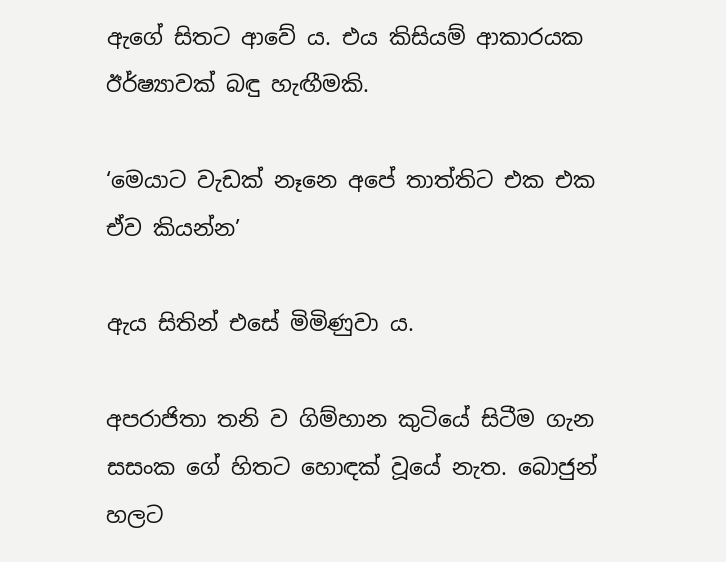ඇගේ සිතට ආවේ ය. එය කිසියම් ආකාරයක ඊර්ෂ්‍යාවක් බඳු හැඟීමකි.

‘මෙයාට වැඩක් නෑනෙ අපේ තාත්තිට එක එක ඒව කියන්න’

ඇය සිතින් එසේ මිමිණුවා ය.

අපරාජිතා තනි ව ගිම්හාන කුටියේ සිටීම ගැන සසංක ගේ හිතට හොඳක් වූයේ නැත. බොජුන් හලට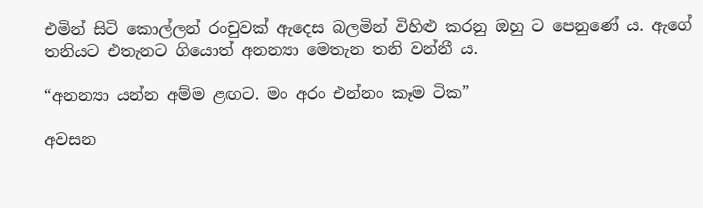එමින් සිටි කොල්ලන් රංචුවක් ඇදෙස බලමින් විහිළු කරනු ඔහු ට පෙනුණේ ය. ඇගේ තනියට එතැනට ගියොත් අනන්‍යා මෙතැන තනි වන්නී ය.

“අනන්‍යා යන්න අම්ම ළඟට. මං අරං එන්නං කෑම ටික”

අවසන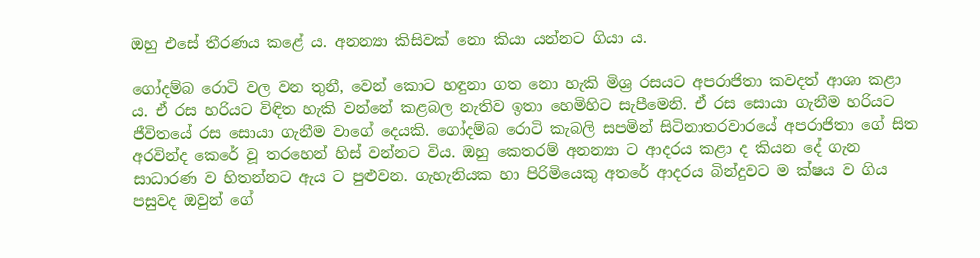ඔහු එසේ තීරණය කළේ ය. අනන්‍යා කිසිවක් නො කියා යන්නට ගියා ය.

ගෝදම්බ රොටි වල වන තුනී, වෙන් කොට හඳුනා ගත නො හැකි මිශ්‍ර රසයට අපරාජිතා කවදත් ආශා කළා ය. ඒ රස හරියට විඳිත හැකි වන්නේ කළබල නැතිව ඉතා හෙමිහිට සැපීමෙනි. ඒ රස සොයා ගැනීම හරියට ජීවිතයේ රස සොයා ගැනීම වාගේ දෙයකි. ගෝදම්බ රොටි කැබලි සපමින් සිටිනාතරවාරයේ අපරාජිතා ගේ සිත අරවින්ද කෙරේ වූ තරහෙන් හිස් වන්නට විය. ඔහු කෙතරම් අනන්‍යා ට ආදරය කළා ද කියන දේ ගැන සාධාරණ ව හිතන්නට ඇය ට පුළුවන. ගැහැනියක හා පිරිමියෙකු අතරේ ආදරය බින්දුවට ම ක්ෂය ව ගිය පසුවද ඔවුන් ගේ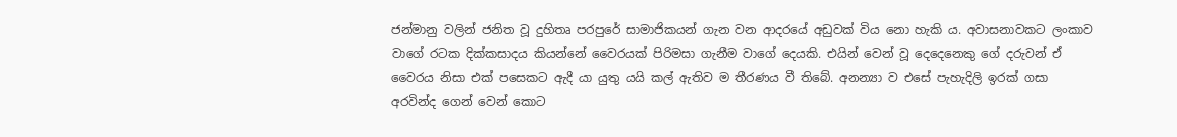ජන්මානු වලින් ජනිත වූ දුහිතෘ පරපුරේ සාමාජිකයන් ගැන වන ආදරයේ අඩුවක් විය නො හැකි ය. අවාසනාවකට ලංකාව වාගේ රටක දික්කසාදය කියන්නේ වෛරයක් පිරිමසා ගැනීම වාගේ දෙයකි. එයින් වෙන් වූ දෙදෙනෙකු ගේ දරුවන් ඒ වෛරය නිසා එක් පසෙකට ඇදී යා යුතු යයි කල් ඇතිව ම තීරණය වී තිබේ. අනන්‍යා ව එසේ පැහැදිලි ඉරක් ගසා අරවින්ද ගෙන් වෙන් කොට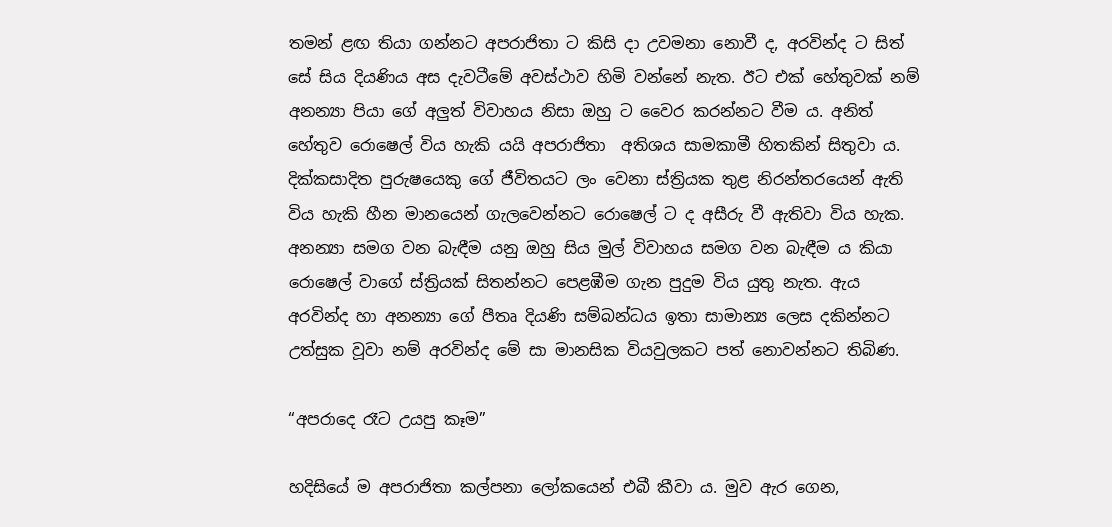තමන් ළඟ තියා ගන්නට අපරාජිතා ට කිසි දා උවමනා නොවී ද, අරවින්ද ට සිත් සේ සිය දියණිය අස දැවටීමේ අවස්ථාව හිමි වන්නේ නැත. ඊට එක් හේතුවක් නම් අනන්‍යා පියා ගේ අලුත් විවාහය නිසා ඔහු ට වෛර කරන්නට වීම ය. අනිත් හේතුව රොෂෙල් විය හැකි යයි අපරාජිතා  අතිශය සාමකාමී හිතකින් සිතුවා ය. දික්කසාදිත පුරුෂයෙකු ගේ ජීවිතයට ලං වෙනා ස්ත්‍රියක තුළ නිරන්තරයෙන් ඇති විය හැකි හීන මානයෙන් ගැලවෙන්නට රොෂෙල් ට ද අසීරු වී ඇතිවා විය හැක. අනන්‍යා සමග වන බැඳීම යනු ඔහු සිය මුල් විවාහය සමග වන බැඳීම ය කියා රොෂෙල් වාගේ ස්ත්‍රියක් සිතන්නට පෙළඹීම ගැන පුදුම විය යුතු නැත. ඇය අරවින්ද හා අනන්‍යා ගේ පීතෘ දියණි සම්බන්ධය ඉතා සාමාන්‍ය ලෙස දකින්නට උත්සුක වූවා නම් අරවින්ද මේ සා මානසික වියවුලකට පත් නොවන්නට තිබිණ.

“අපරාදෙ රෑට උයපු කෑම”

හදිසියේ ම අපරාජිතා කල්පනා ලෝකයෙන් එබී කීවා ය. මුව ඇර ගෙන,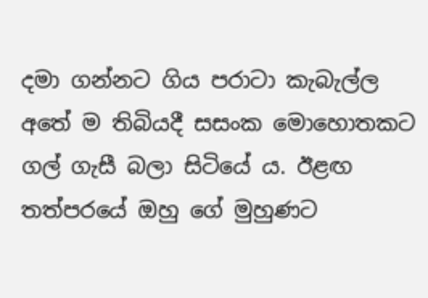දමා ගන්නට ගිය පරාටා කැබැල්ල අතේ ම තිබියදී සසංක මොහොතකට ගල් ගැසී බලා සිටියේ ය. ඊළඟ තත්පරයේ ඔහු ගේ මුහුණට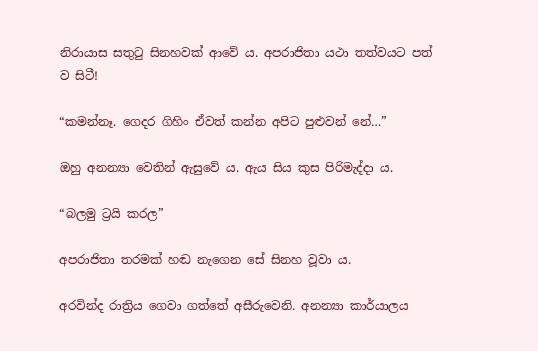නිරායාස සතුටු සිනහවක් ආවේ ය. අපරාජිතා යථා තත්වයට පත් ව සිටී!

“කමන්නෑ. ගෙදර ගිහිං ඒවත් කන්න අපිට පුළුවන් නේ…”

ඔහු අනන්‍යා වෙතින් ඇසුවේ ය. ඇය සිය කුස පිරිමැද්දා ය.

“බලමු ට්‍රයි කරල”

අපරාජිතා තරමක් හඬ නැගෙන සේ සිනහ වූවා ය.

අරවින්ද රාත්‍රිය ගෙවා ගත්තේ අසීරුවෙනි. අනන්‍යා කාර්යාලය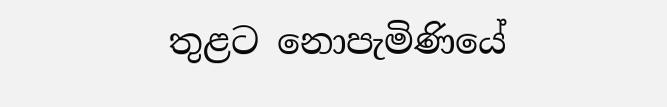තුළට නොපැමිණියේ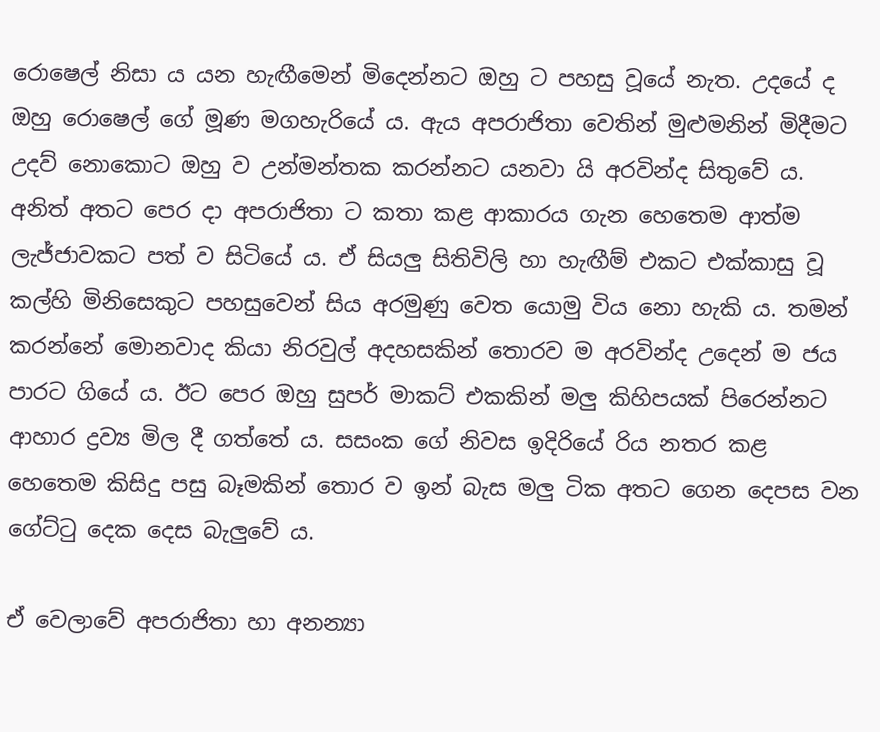රොෂෙල් නිසා ය යන හැඟීමෙන් මිදෙන්නට ඔහු ට පහසු වූයේ නැත. උදයේ ද ඔහු රොෂෙල් ගේ මූණ මගහැරියේ ය. ඇය අපරාජිතා වෙතින් මුළුමනින් මිදීමට  උදව් නොකොට ඔහු ව උන්මන්තක කරන්නට යනවා යි අරවින්ද සිතුවේ ය. අනිත් අතට පෙර දා අපරාජිතා ට කතා කළ ආකාරය ගැන හෙතෙම ආත්ම ලැජ්ජාවකට පත් ව සිටියේ ය. ඒ සියලු සිතිවිලි හා හැඟීම් එකට එක්කාසු වූ කල්හි මිනිසෙකුට පහසුවෙන් සිය අරමුණු වෙත යොමු විය නො හැකි ය. තමන් කරන්නේ මොනවාද කියා නිරවුල් අදහසකින් තොරව ම අරවින්ද උදෙන් ම ජය පාරට ගියේ ය. ඊට පෙර ඔහු සුපර් මාකට් එකකින් මලු කිහිපයක් පිරෙන්නට ආහාර ද්‍රව්‍ය මිල දී ගත්තේ ය. සසංක ගේ නිවස ඉදිරියේ රිය නතර කළ හෙතෙම කිසිදු පසු බෑමකින් තොර ව ඉන් බැස මලු ටික අතට ගෙන දෙපස වන ගේට්ටු දෙක දෙස බැලුවේ ය.

ඒ වෙලාවේ අපරාජිතා හා අනන්‍යා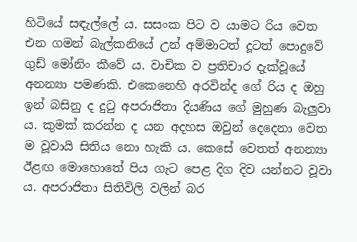හිටියේ සඳැල්ලේ ය. සසංක පිට ව යාමට රිය වෙත එන ගමන් බැල්කනියේ උන් අම්මාටත් දූටත් පොදුවේ ගුඩ් මෝනිං කීවේ ය. වාචික ව ප්‍රතිචාර දැක්වූයේ අනන්‍යා පමණකි. එකෙනෙහි අරවින්ද ගේ රිය ද ඔහු ඉන් බසිනු ද දුටු අපරාජිතා දියණිය ගේ මුහුණ බැලුවා ය. කුමක් කරන්න ද යන අදහස ඔවුන් දෙදෙනා වෙත ම වූවායි සිතිය නො හැකි ය. කෙසේ වෙතත් අනන්‍යා ඊළඟ මොහොතේ පිය ගැට පෙළ දිග දිව යන්නට වූවා ය. අපරාජිතා සිතිවිලි වලින් බර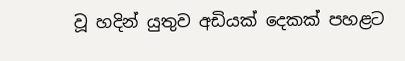වූ හදින් යුතුව අඩියක් දෙකක් පහළට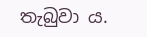තැබුවා ය.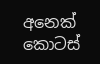අනෙක් කොටස්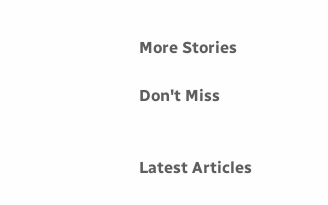More Stories

Don't Miss


Latest Articles